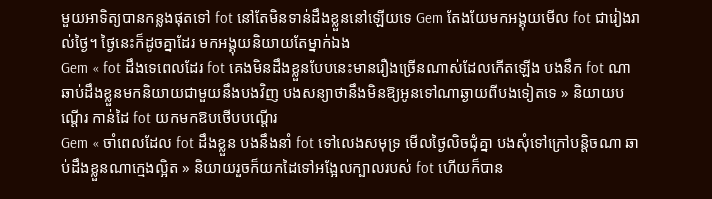មួយអាទិត្យបានកន្លងផុតទៅ fot នៅតែមិនទាន់ដឹងខ្លួននៅឡើយទេ Gem តែងយែមកអង្គុយមើល fot ជារៀងរាល់ថ្ងៃ។ ថ្ងៃនេះក៏ដូចគ្នាដែរ មកអង្គុយនិយាយតែម្នាក់ឯង
Gem « fot ដឹងទេពេលដែរ fot គេងមិនដឹងខ្លួនបែបនេះមានរឿងច្រើនណាស់ដែលកើតឡើង បងនឹក fot ណា ឆាប់ដឹងខ្លួនមកនិយាយជាមួយនឹងបងវិញ បងសន្យាថានឹងមិនឱ្យអូនទៅណាឆ្ងាយពីបងទៀតទេ » និយាយបណ្តើរ កាន់ដៃ fot យកមកឱបថើបបណ្ដើរ
Gem « ចាំពេលដែល fot ដឹងខ្លួន បងនឹងនាំ fot ទៅលេងសមុទ្រ មើលថ្ងៃលិចជុំគ្នា បងសុំទៅក្រៅបន្តិចណា ឆាប់ដឹងខ្លួនណាក្មេងល្អិត » និយាយរួចក៏យកដៃទៅអង្អែលក្បាលរបស់ fot ហើយក៏បាន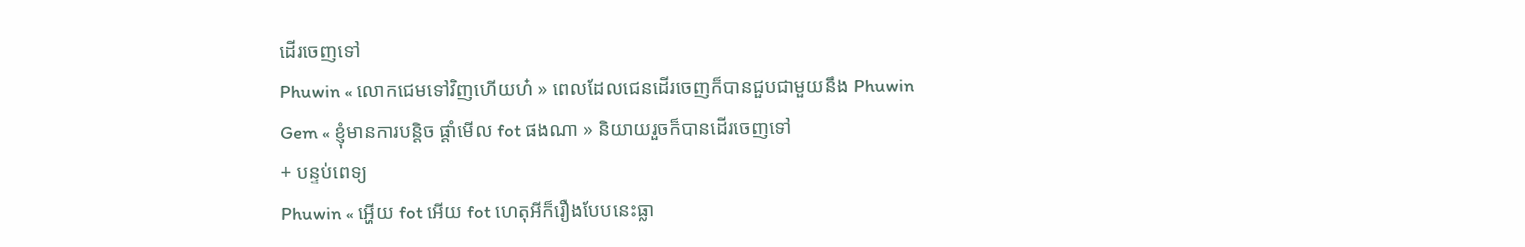ដើរចេញទៅ
Phuwin « លោកជេមទៅវិញហើយហ៎ » ពេលដែលជេនដើរចេញក៏បានជួបជាមួយនឹង Phuwin
Gem « ខ្ញុំមានការបន្តិច ផ្ដាំមើល fot ផងណា » និយាយរួចក៏បានដើរចេញទៅ
+ បន្ទប់ពេទ្យ
Phuwin « អ្ហើយ fot អើយ fot ហេតុអីក៏រឿងបែបនេះធ្លា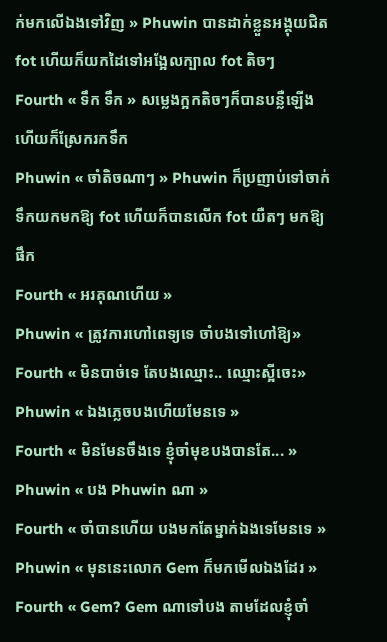ក់មកលើឯងទៅវិញ » Phuwin បានដាក់ខ្លួនអង្គុយជិត fot ហើយក៏យកដៃទៅអង្អែលក្បាល fot តិចៗ
Fourth « ទឹក ទឹក » សម្លេងក្អកតិចៗក៏បានបន្លឺឡើង ហើយក៏ស្រែករកទឹក
Phuwin « ចាំតិចណាៗ » Phuwin ក៏ប្រញាប់ទៅចាក់ទឹកយកមកឱ្យ fot ហើយក៏បានលើក fot យឺតៗ មកឱ្យផឹក
Fourth « អរគុណហើយ »
Phuwin « ត្រូវការហៅពេទ្យទេ ចាំបងទៅហៅឱ្យ»
Fourth « មិនបាច់ទេ តែបងឈ្មោះ.. ឈ្មោះស្អីចេះ»
Phuwin « ឯងភ្លេចបងហើយមែនទេ »
Fourth « មិនមែនចឹងទេ ខ្ញុំចាំមុខបងបានតែ... »
Phuwin « បង Phuwin ណា »
Fourth « ចាំបានហើយ បងមកតែម្នាក់ឯងទេមែនទេ »
Phuwin « មុននេះលោក Gem ក៏មកមើលឯងដែរ »
Fourth « Gem? Gem ណាទៅបង តាមដែលខ្ញុំចាំ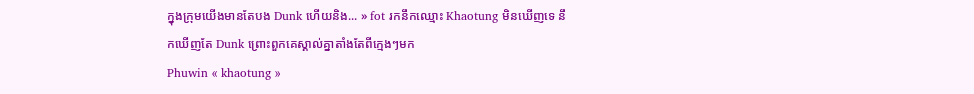ក្នុងក្រុមយើងមានតែបង Dunk ហើយនិង... » fot រកនឹកឈ្មោះ Khaotung មិនឃើញទេ នឹកឃើញតែ Dunk ព្រោះពួកគេស្គាល់គ្នាតាំងតែពីក្មេងៗមក
Phuwin « khaotung »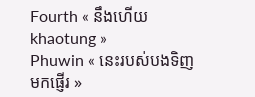Fourth « នឹងហើយ khaotung »
Phuwin « នេះរបស់បងទិញមកផ្ញើរ »